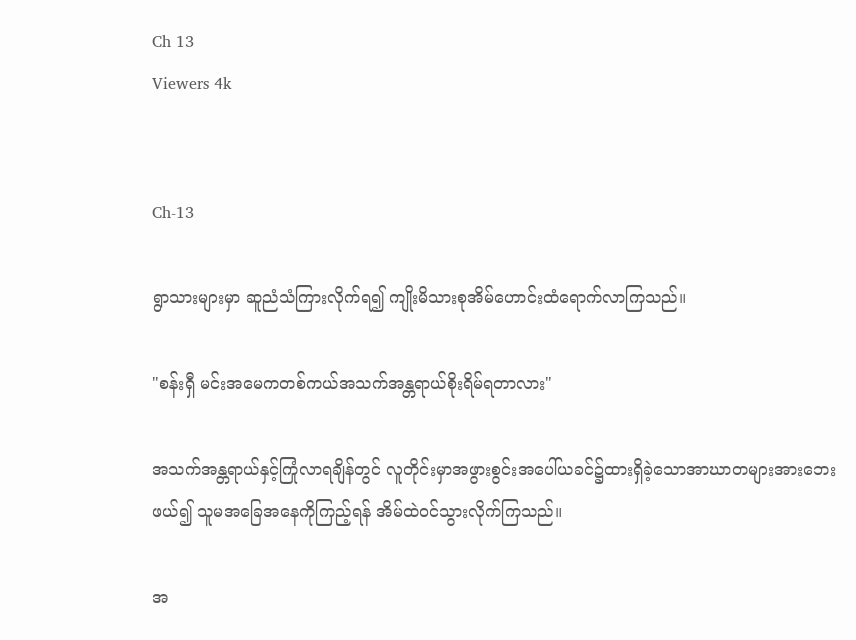Ch 13
Viewers 4k


Ch-13

ရွာသားများမှာ ဆူညံသံကြားလိုက်ရ၍ ကျိုးမိသားစုအိမ်ဟောင်းထံရောက်လာကြသည်။

"စန်းရှီ မင်းအမေကတစ်ကယ်အသက်အန္တရာယ်စိုးရိမ်ရတာလား"

အသက်အန္တရာယ်နှင့်ကြုံလာရချိန်တွင် လူတိုင်းမှာအဖွားစွင်းအပေါ်ယခင်၌ထားရှိခဲ့သောအာဃာတများအားဘေးဖယ်၍ သူမအခြေအနေကိုကြည့်ရန် အိမ်ထဲဝင်သွားလိုက်ကြသည်။

အ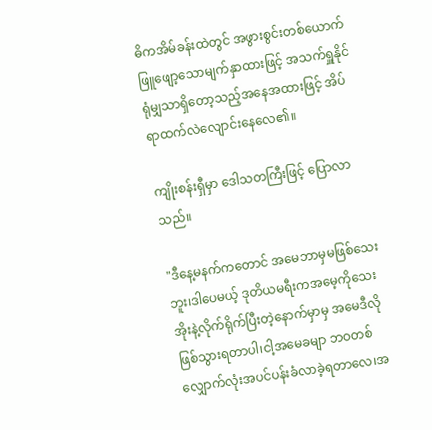ဓိကအိမ်ခန်းထဲတွင် အဖွားစွင်းတစ်ယောက် ဖြူဖျော့သောမျက်နှာထားဖြင့် အသက်ရှူနိုင်ရုံမျှသာရှိတော့သည့်အနေအထားဖြင့် အိပ်ရာထက်လဲလျောင်းနေလေ၏။

ကျိုးစန်းရှီမှာ ဒေါသတကြီးဖြင့် ပြောလာသည်။

"ဒီနေ့မနက်ကတောင် အမေဘာမှမဖြစ်သေးဘူး၊ဒါပေမယ့် ဒုတိယမရီးကအမေ့ကိုသေးအိုးနဲ့လိုက်ရိုက်ပြီးတဲ့နောက်မှာမှ အမေဒီလိုဖြစ်သွားရတာပါ၊ငါ့အမေခမျာ ဘဝတစ်လျှောက်လုံးအပင်ပန်းခံလာခဲ့ရတာလေ၊အ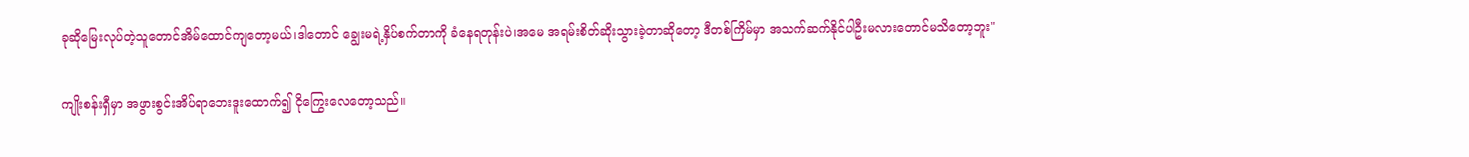ခုဆိုမြေးလုပ်တဲ့သူတောင်အိမ်ထောင်ကျတော့မယ်၊ဒါတောင် ချွေးမရဲ့နှိပ်စက်တာကို ခံနေရတုန်းပဲ၊အမေ အရမ်းစိတ်ဆိုးသွားခဲ့တာဆိုတော့ ဒီတစ်ကြိမ်မှာ အသက်ဆက်နိုင်ပါဦးမလားတောင်မသိတော့ဘူး"

ကျိုးစန်းရှီမှာ အဖွားစွင်းအိပ်ရာဘေးဒူးထောက်၍ ငိုကြွေးလေတော့သည်။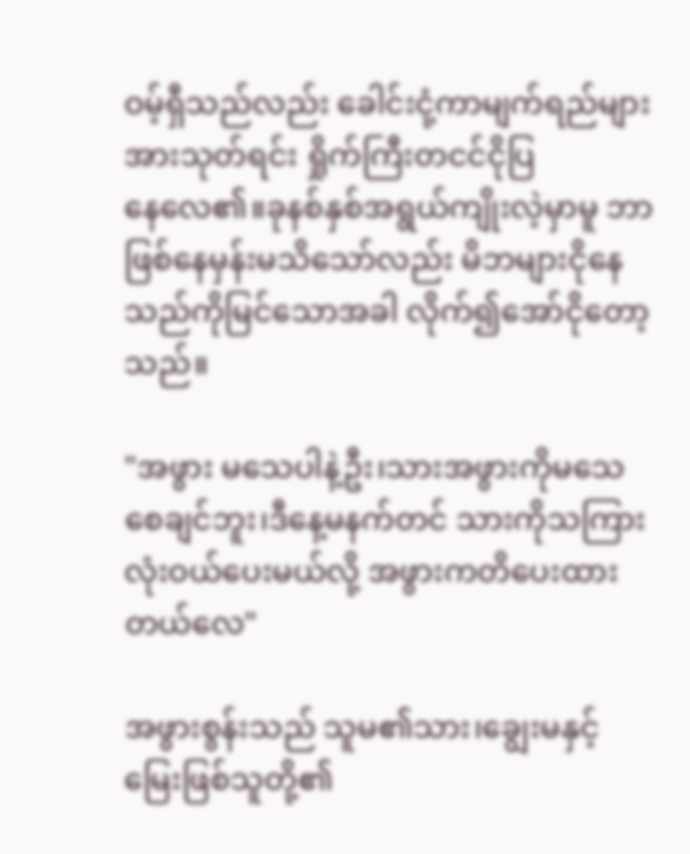ဝမ့်ရှီသည်လည်း ခေါင်းငုံ့ကာမျက်ရည်များအားသုတ်ရင်း ရှိုက်ကြီးတငင်ငိုပြနေ‌လေ၏။ခုနစ်နှစ်အရွယ်ကျိုးလဲ့မှာမူ ဘာဖြစ်နေမှန်းမသိသော်လည်း မိဘများငိုနေသည်ကိုမြင်သောအခါ လိုက်၍အော်ငိုတော့သည်။

"အဖွား မသေပါနဲ့ဦး၊သားအဖွားကိုမသေစေချင်ဘူး၊ဒီနေ့မနက်တင် သားကိုသကြားလုံးဝယ်ပေးမယ်လို့ အဖွားကတိပေးထားတယ်လေ"

အဖွားစွန်းသည် သူမ၏သား၊ချွေးမနှင့်မြေးဖြစ်သူတို့၏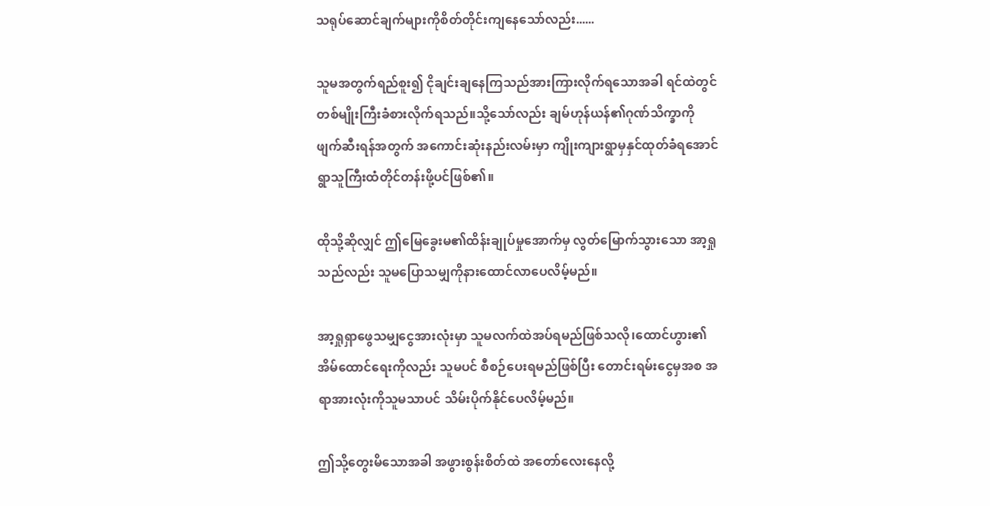သရုပ်ဆောင်ချက်များကိုစိတ်တိုင်းကျနေသော်လည်း......

သူမအတွက်ရည်စူး၍ ငိုချင်းချနေကြသည်အားကြားလိုက်ရသောအခါ ရင်ထဲတွင်တစ်မျိုးကြီးခံစားလိုက်ရသည်။သို့သော်လည်း ချမ်ဟုန်ယန်၏ဂုဏ်သိက္ခာကို ဖျက်ဆီးရန်အတွက် အကောင်းဆုံးနည်းလမ်းမှာ ကျိုးကျားရွာမှနှင်ထုတ်ခံရအောင် ရွာသူကြီးထံတိုင်တန်းဖို့ပင်ဖြစ်၏။

ထိုသို့ဆိုလျှင် ဤမြေခွေးမ၏ထိန်းချုပ်မှုအောက်မှ လွတ်မြောက်သွားသော အာ့ရှုသည်လည်း သူမပြောသမျှကိုနားထောင်လာပေလိမ့်မည်။

အာ့ရှုရှာဖွေသမျှငွေအားလုံးမှာ သူမလက်ထဲအပ်ရမည်ဖြစ်သလို၊ထောင်ဟွား၏အိမ်ထောင်ရေးကိုလည်း သူမပင် စီစဉ်ပေးရမည်ဖြစ်ပြီး တောင်းရမ်းငွေမှအစ အရာအားလုံးကိုသူမသာပင် သိမ်းပိုက်နိုင်ပေလိမ့်မည်။

ဤသို့တွေးမိသောအခါ အဖွားစွန်းစိတ်ထဲ အတော်လေးနေလို့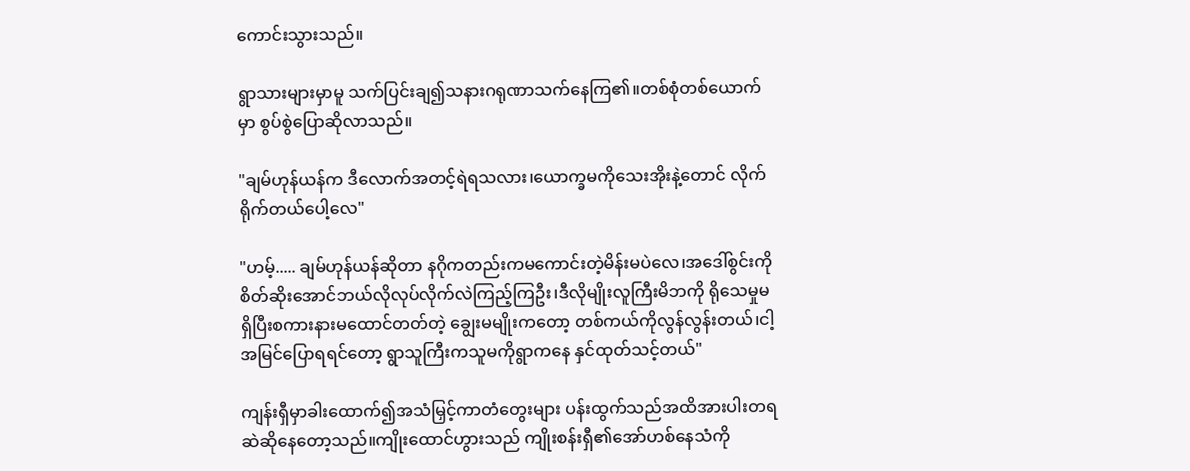ကောင်းသွားသည်။

ရွာသားများမှာမူ သက်ပြင်းချ၍သနားဂရုဏာသက်နေကြ၏။တစ်စုံတစ်ယောက်မှာ စွပ်စွဲပြောဆိုလာသည်။

"ချမ်ဟုန်ယန်က ဒီလောက်အတင့်ရဲရသလား၊ယောက္ခမကိုသေးအိုးနဲ့တောင် လိုက်ရိုက်တယ်ပေါ့လေ"

"ဟမ့်..... ချမ်ဟုန်ယန်ဆိုတာ နဂိုကတည်းကမကောင်းတဲ့မိန်းမပဲလေ၊အဒေါ်စွင်းကို စိတ်ဆိုးအောင်ဘယ်လိုလုပ်လိုက်လဲကြည့်ကြဦး၊ဒီလိုမျိုးလူကြီးမိဘကို ရိုသေမှုမရှိပြီးစကားနားမထောင်တတ်တဲ့ ချွေးမမျိုးကတော့ တစ်ကယ်ကိုလွန်လွန်းတယ်၊ငါ့အမြင်ပြောရရင်တော့ ရွာသူကြီးကသူမကိုရွာကနေ နှင်ထုတ်သင့်တယ်"

ကျန်းရှီမှာခါးထောက်၍အသံမြှင့်ကာတံတွေးများ ပန်းထွက်သည်အထိအားပါးတရ ဆဲဆိုနေတော့သည်။ကျိုးထောင်ဟွားသည် ကျိုးစန်းရှီ၏အော်ဟစ်နေသံကို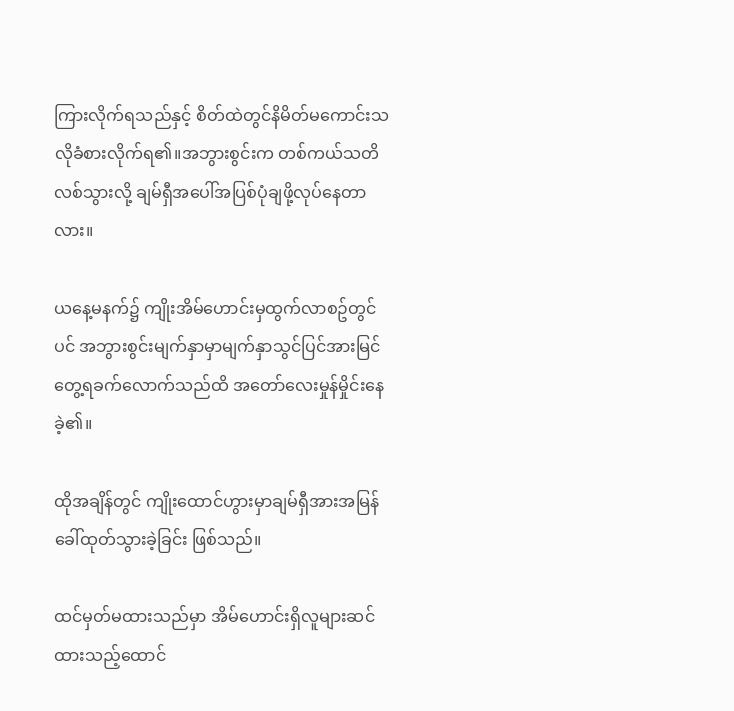ကြားလိုက်ရသည်နှင့် စိတ်ထဲတွင်နိမိတ်မကောင်းသလိုခံစားလိုက်ရ၏။အဘွားစွင်းက တစ်ကယ်သတိလစ်သွားလို့ ချမ်ရှီအပေါ်အပြစ်ပုံချဖို့လုပ်နေတာလား။

ယနေ့မနက်၌ ကျိုးအိမ်ဟောင်းမှထွက်လာစဥ်တွင်ပင် အဘွားစွင်းမျက်နှာမှာမျက်နှာသွင်ပြင်အားမြင်တွေ့ရခက်‌လောက်သည်ထိ အတော်လေးမှုန်မှိုင်းနေခဲ့၏။

ထိုအချိန်တွင် ကျိုးထောင်ဟွားမှာချမ်ရှီအားအမြန် ခေါ်ထုတ်သွားခဲ့ခြင်း ဖြစ်သည်။

ထင်မှတ်မထားသည်မှာ အိမ်ဟောင်းရှိလူများဆင်ထားသည့်ထောင်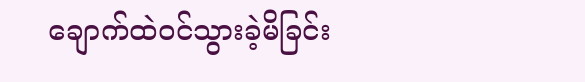ချောက်ထဲဝင်သွားခဲ့မိခြင်း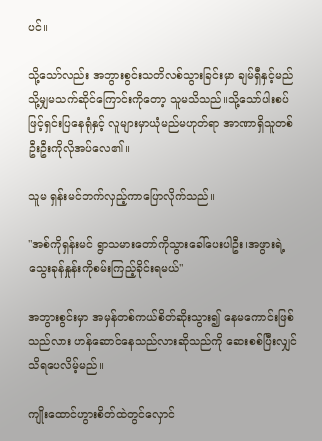ပင်။

သို့သော်လည်း အဘွားစွင်းသတိလစ်သွားခြင်းမှာ ချမ်ရှီနှင့်မည်သို့မျှမသက်ဆိုင်ကြောင်းကိုတော့ သူမသိသည်။သို့သော်ပါးစပ်ဖြင့်ရှင်းပြနေရုံနှင့် လူများမှာယုံမည်မဟုတ်ရာ အာဏာရှိသူတစ်ဦးဦးကိုလိုအပ်လေ၏။

သူမ ရှန်းမင်ဘက်လှည့်ကာပြောလိုက်သည်။

"အစ်ကိုရှန်းမင် ရွာသမားတော်ကိုသွားခေါ်ပေးပါဦး၊အဖွားရဲ့သွေးခုန်နှုန်းကိုစမ်းကြည့်ခိုင်းရမယ်"

အဘွားစွင်းမှာ အမှန်တစ်ကယ်စိတ်ဆိုးသွား၍ နေမကောင်းဖြစ်သည်လား ဟန်ဆောင်‌နေသည်လားဆိုသည်ကို ဆေးစစ်ပြီးလျှင်သိရပေလိမ့်မည်။

ကျိုးထောင်ဟွားစိတ်ထဲတွင်လှောင်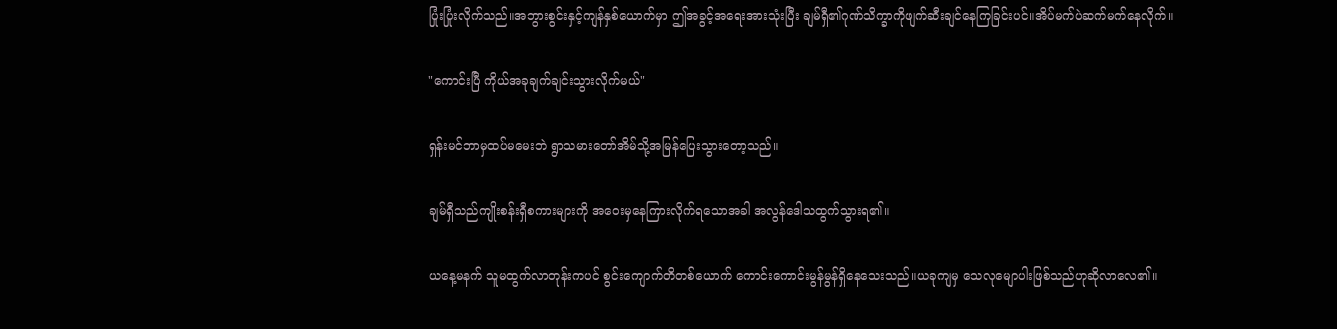ပြုံးပြုံးလိုက်သည်။အဘွားစွင်းနှင့်ကျန်နှစ်ယောက်မှာ ဤအခွင့်အရေးအားသုံးပြီး ချမ်ရှီ၏ဂုဏ်သိက္ခာကိုဖျက်ဆီးချင်နေကြခြင်းပင်။အိပ်မက်ပဲဆက်မက်နေလိုက်။

"ကောင်းပြီ ကိုယ်အခုချက်ချင်းသွားလိုက်မယ်"

ရှန်းမင်ဘာမှထပ်မမေးဘဲ ရွာသမားတော်အိမ်သို့အမြန်ပြေးသွားတော့သည်။

ချမ်ရှီသည်ကျိုးစန်းရှီစကားများကို အဝေးမှနေကြားလိုက်ရသောအခါ အလွန်ဒေါသထွက်သွားရ၏။

ယနေ့မနက် သူမထွက်လာတုန်းကပင် စွင်းကျောက်တိတစ်ယောက် ကောင်းကောင်းမွန်မွန်ရှိနေသေးသည်။ယခုကျမှ သေလုမျောပါးဖြစ်သည်ဟုဆိုလာလေ၏။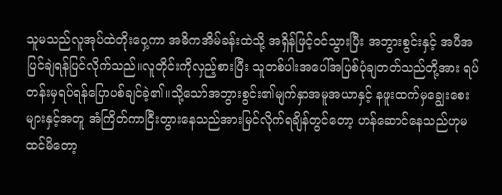သူမသည်လူအုပ်ထဲတိုးဝှေ့ကာ အဓိကအိမ်ခန်းထဲသို့ အရှိန်ဖြင့်ဝင်သွားပြီး အဘွားစွင်းနှင့် အပီအပြင်ချဲရန်ပြင်လိုက်သည်။လူတိုင်းကိုလှည့်စားပြီး သူတစ်ပါးအပေါ်အပြစ်ပုံချတတ်သည်တို့အား ရပ်တန်းမှရပ်ရန်ပြောပစ်ချင်ခဲ့၏။သို့သော်အဘွားစွင်း၏မျက်နှာအ‌မူအယာနှင့် နဖူးထက်မှချွေးစေးများနှင့်အတူ အံကြိတ်ကာငြီးတွားနေသည်အားမြင်လိုက်ရချိန်တွင်တော့ ဟန်ဆောင်နေသည်ဟုမထင်မိတော့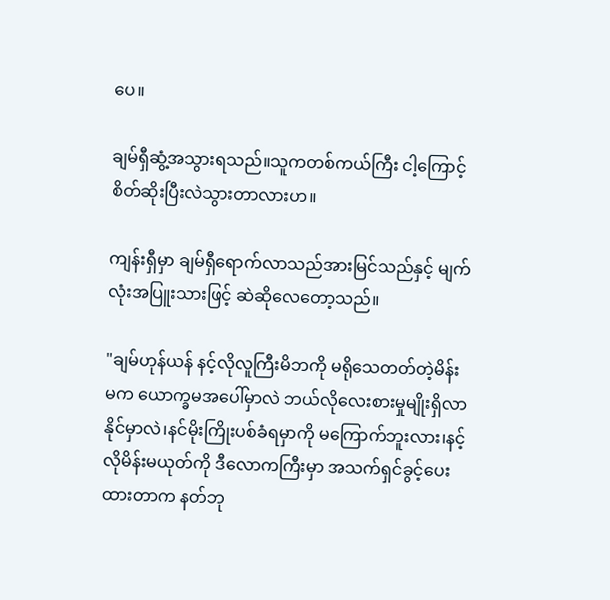ပေ။

ချမ်ရှီဆွံ့အသွားရသည်။သူကတစ်ကယ်ကြီး ငါ့ကြောင့်စိတ်ဆိုးပြီးလဲသွားတာလားဟ။

ကျန်းရှီမှာ ချမ်ရှီရောက်လာသည်အားမြင်သည်နှင့် မျက်လုံးအပြူးသားဖြင့် ဆဲဆိုလေတော့သည်။

"ချမ်ဟုန်ယန် နင့်လိုလူကြီးမိဘကို မရိုသေတတ်တဲ့မိန်းမက ယောက္ခမအပေါ်မှာလဲ ဘယ်လိုလေးစားမှုမျိုးရှိလာနိုင်မှာလဲ၊နင်မိုးကြိုးပစ်ခံရမှာကို မကြောက်ဘူးလား၊နင့်လိုမိန်းမယုတ်ကို ဒီလောကကြီးမှာ အသက်ရှင်ခွင့်ပေးထားတာက နတ်ဘု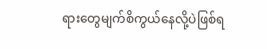ရားတွေမျက်စိကွယ်နေလို့ပဲဖြစ်ရ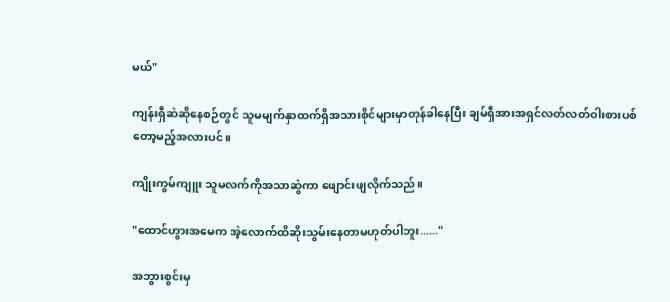မယ်"

ကျန်းရှီဆဲဆိုနေစဉ်တွင် သူမမျက်နှာထက်ရှိအသားစိုင်များမှာတုန်ခါနေပြီး ချမ်ရှီအားအရှင်လတ်လတ်ဝါးစားပစ်တော့မည့်အလားပင်။

ကျိုးကွမ်ကျူး သူမလက်ကိုအသာဆွဲကာ ဖျောင်းဖျလိုက်သည်။

"ထောင်ဟွားအမေက အဲ့လောက်ထိဆိုးသွမ်းနေတာမဟုတ်ပါဘူး......"

အဘွားစွင်းမှ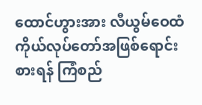ထောင်ဟွားအား လီယွမ်ဝေထံ ကိုယ်လုပ်တော်အဖြစ်ရောင်းစားရန် ကြံစည်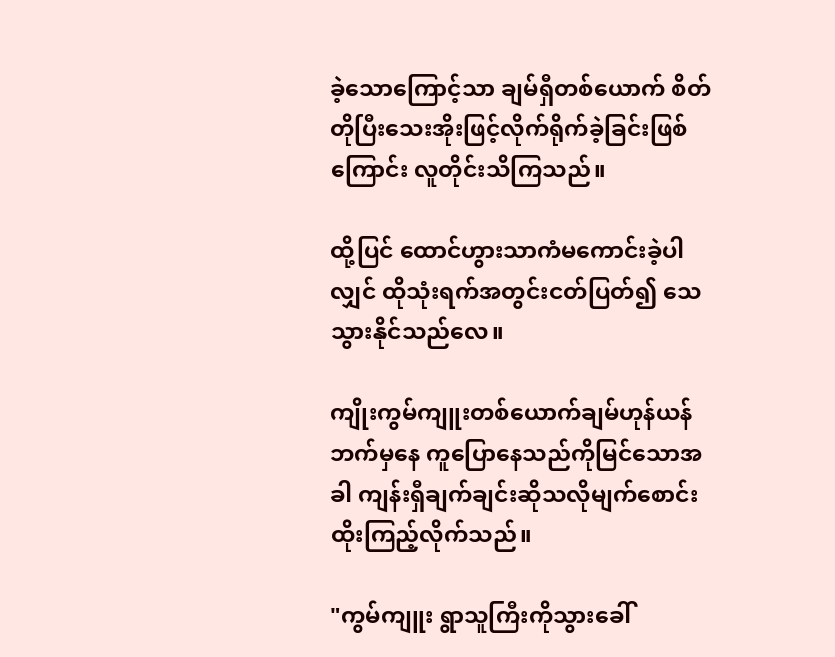ခဲ့သောကြောင့်သာ ချမ်ရှီတစ်ယောက် စိတ်တိုပြီးသေးအိုးဖြင့်လိုက်ရိုက်ခဲ့ခြင်းဖြစ်ကြောင်း လူတိုင်းသိကြသည်။

ထို့ပြင် ထောင်ဟွားသာကံမကောင်းခဲ့ပါလျှင် ထိုသုံးရက်အတွင်းငတ်ပြတ်၍ သေသွားနိုင်သည်လေ။

ကျိုးကွမ်ကျူးတစ်ယောက်ချမ်ဟုန်ယန်ဘက်မှနေ ကူပြောနေသည်ကိုမြင်သောအခါ ကျန်းရှီချက်ချင်းဆိုသလိုမျက်စောင်းထိုးကြည့်လိုက်သည်။

"ကွမ်ကျူး ရွာသူကြီးကိုသွားခေါ်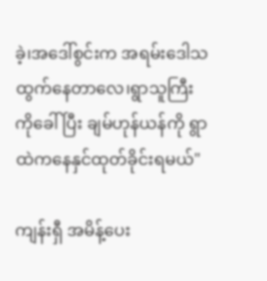ခဲ့၊အဒေါ်စွင်းက အရမ်းဒေါသထွက်နေတာလေ၊ရွာသူကြီးကိုခေါ်ပြီး ချမ်ဟုန်ယန်ကို ရွာထဲကနေနှင်ထုတ်ခိုင်းရမယ်"

ကျန်းရှီ အမိန့်ပေး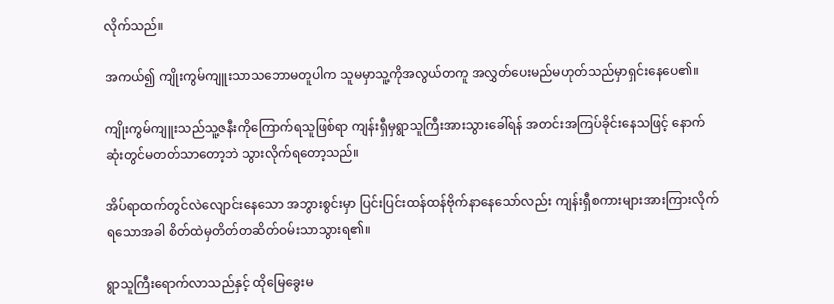လိုက်သည်။

အကယ်၍ ကျိုးကွမ်ကျူးသာသဘောမတူပါက သူမမှာသူ့ကိုအလွယ်တကူ အလွှတ်ပေးမည်မဟုတ်သည်မှာရှင်းနေပေ၏။

ကျိုးကွမ်ကျူးသည်သူ့ဇနီးကိုကြောက်ရသူဖြစ်ရာ ကျန်းရှီမှရွာသူကြီးအားသွားခေါ်ရန် အတင်းအကြပ်ခိုင်းနေသဖြင့် နောက်ဆုံးတွင်မတတ်သာတော့ဘဲ သွားလိုက်ရတော့သည်။

အိပ်ရာထက်တွင်လဲလျောင်းနေသော အဘွားစွင်းမှာ ပြင်းပြင်းထန်ထန်ဗိုက်နာနေသော်လည်း ကျန်းရှီစကားများအားကြားလိုက်ရသောအခါ စိတ်ထဲမှ‌တိတ်တဆိတ်ဝမ်းသာသွားရ၏။

ရွာသူကြီးရောက်လာသည်နှင့် ထိုမြေခွေးမ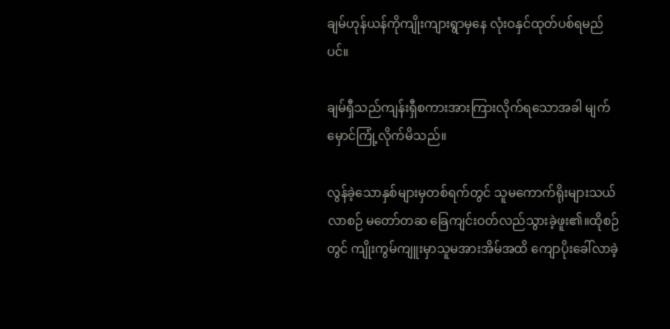ချမ်ဟုန်ယန်ကိုကျိုးကျားရွာမှနေ လုံးဝနှင်ထုတ်ပစ်ရမည်ပင်။

ချမ်ရှီသည်ကျန်းရှီစကားအားကြားလိုက်ရသောအခါ မျက်မှောင်ကြုံ့လိုက်မိသည်။

လွန်ခဲ့သောနှစ်များမှတစ်ရက်တွင် သူမကောက်ရိုးများသယ်လာစဉ် မတော်တဆ ခြေကျင်းဝတ်လည်သွားခဲ့ဖူး၏။ထိုစဉ်တွင် ကျိုးကွမ်ကျူးမှာသူမအားအိမ်အထိ ကျောပိုးခေါ်လာခဲ့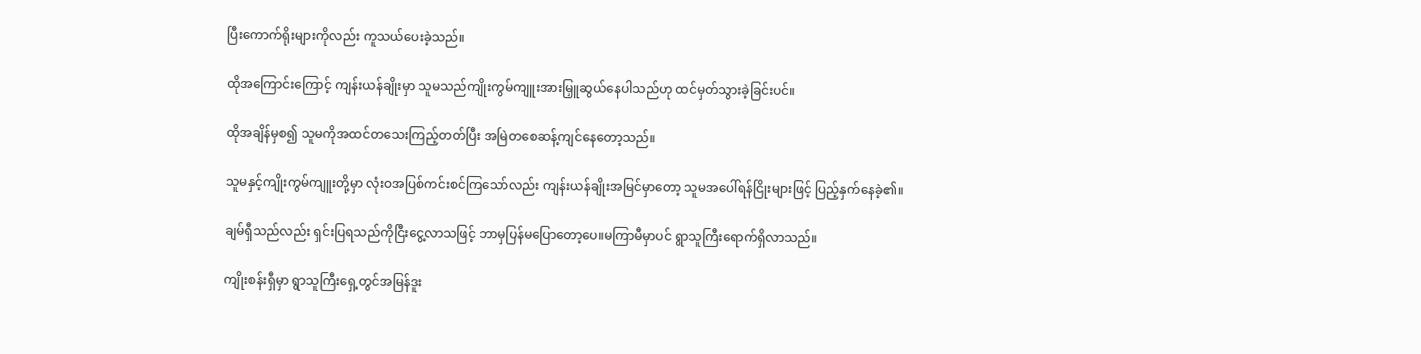ပြီးကောက်ရိုးများကိုလည်း ကူသယ်ပေးခဲ့သည်။

ထိုအကြောင်းကြောင့် ကျန်းယန်ချိုးမှာ သူမသည်ကျိုးကွမ်ကျူးအားမြှူဆွယ်နေပါသည်ဟု ထင်မှတ်သွားခဲ့ခြင်းပင်။

ထိုအချိန်မှစ၍ သူမကိုအထင်တသေးကြည့်တတ်ပြီး အမြဲတစေဆန့်ကျင်နေတော့သည်။

သူမနှင့်ကျိုးကွမ်ကျူးတို့မှာ လုံးဝအပြစ်ကင်းစင်ကြသော်လည်း ကျန်းယန်ချိုးအမြင်မှာတော့ သူမအပေါ်ရန်ငြိုးများဖြင့် ပြည့်နှက်နေခဲ့၏။

ချမ်ရှီသည်လည်း ရှင်းပြရသည်ကိုငြီးငွေ့လာသဖြင့် ဘာမှပြန်မပြောတော့ပေ။မကြာမီမှာပင် ရွာသူကြီးရောက်ရှိလာသည်။

ကျိုးစန်းရှီမှာ ရွာသူကြီးရှေ့တွင်အမြန်ဒူး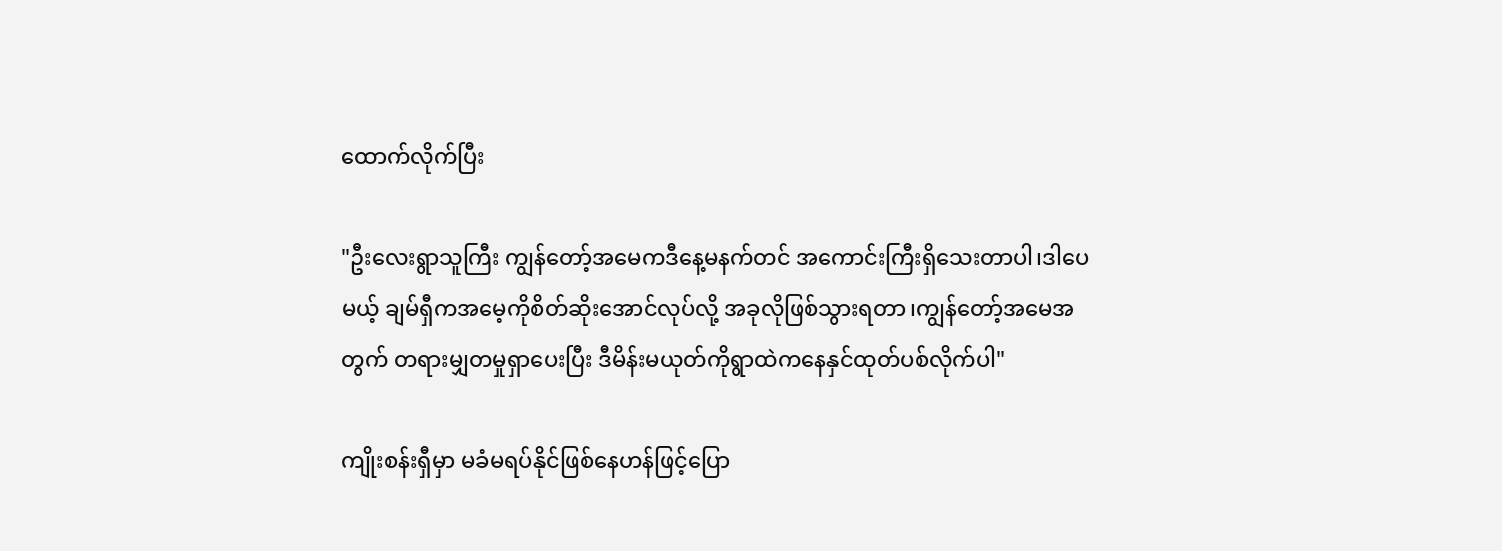ထောက်လိုက်ပြီး

"ဦးလေးရွာသူကြီး ကျွန်တော့်အမေကဒီနေ့မနက်တင် အကောင်းကြီးရှိသေးတာပါ၊ဒါပေမယ့် ချမ်ရှီကအမေ့ကိုစိတ်ဆိုးအောင်လုပ်လို့ အခုလိုဖြစ်သွားရတာ၊ကျွန်တော့်အမေအတွက် တရားမျှတမှုရှာပေးပြီး ဒီမိန်းမယုတ်ကိုရွာထဲကနေနှင်ထုတ်ပစ်လိုက်ပါ"

ကျိုးစန်းရှီမှာ မခံမရပ်နိုင်ဖြစ်နေဟန်ဖြင့်ပြော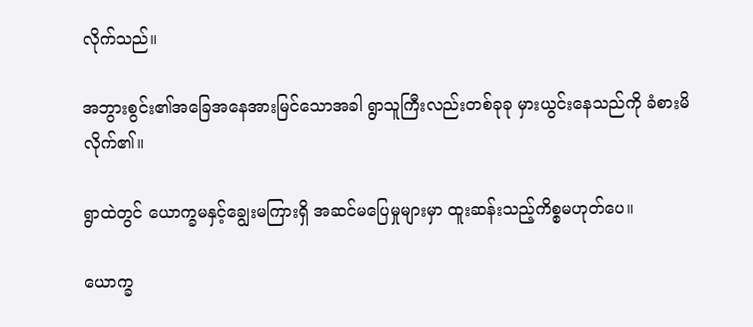လိုက်သည်။

အဘွားစွင်း၏အခြေအနေအားမြင်သောအခါ ရွာသူကြီးလည်းတစ်ခုခု မှားယွင်းနေသည်ကို ခံစားမိလိုက်၏။

ရွာထဲတွင် ယောက္ခမနှင့်ချွေးမကြားရှိ အဆင်မပြေမှုများမှာ ထူးဆန်းသည့်ကိစ္စမဟုတ်ပေ။

ယောက္ခ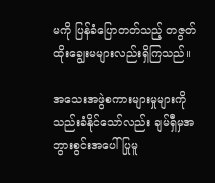မကို ပြန်ခံပြောတတ်သည့် တဇွတ်ထိုးချွေးမများလည်းရှိကြသည်။

အသေးအဖွဲစကားများမှုများကို သည်းခံနိုင်သော်လည်း ချမ်ရှီမှအဘွားစွင်းအပေါ် ပြုမူ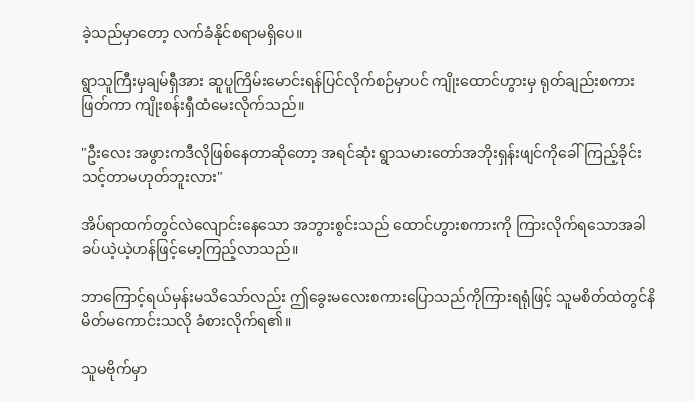ခဲ့သည်မှာတော့ လက်ခံနိုင်စရာမရှိပေ။

ရွာသူကြီးမှချမ်ရှီအား ဆူပူကြိမ်းမောင်းရန်ပြင်လိုက်စဉ်မှာပင် ကျိုးထောင်ဟွားမှ ရုတ်ချည်းစကားဖြတ်ကာ ကျိုးစန်းရှီထံမေးလိုက်သည်။

"ဦးလေး အဖွားကဒီလိုဖြစ်နေတာဆိုတော့ အရင်ဆုံး ရွာသမားတော်အဘိုးရှန်းဖျင်ကိုခေါ်ကြည့်ခိုင်းသင့်တာမဟုတ်ဘူးလား"

အိပ်ရာထက်တွင်လဲလျောင်းနေသော အဘွားစွင်းသည် ထောင်ဟွားစကားကို ကြားလိုက်ရသောအခါ ခပ်ယဲ့ယဲ့ဟန်ဖြင့်မော့ကြည့်လာသည်။

ဘာကြောင့်ရယ်မှန်းမသိသော်လည်း ဤခွေးမလေးစကားပြောသည်ကိုကြားရရုံဖြင့် သူမစိတ်ထဲတွင်နိမိတ်မကောင်းသလို ခံစားလိုက်ရ၏။

သူမဗိုက်မှာ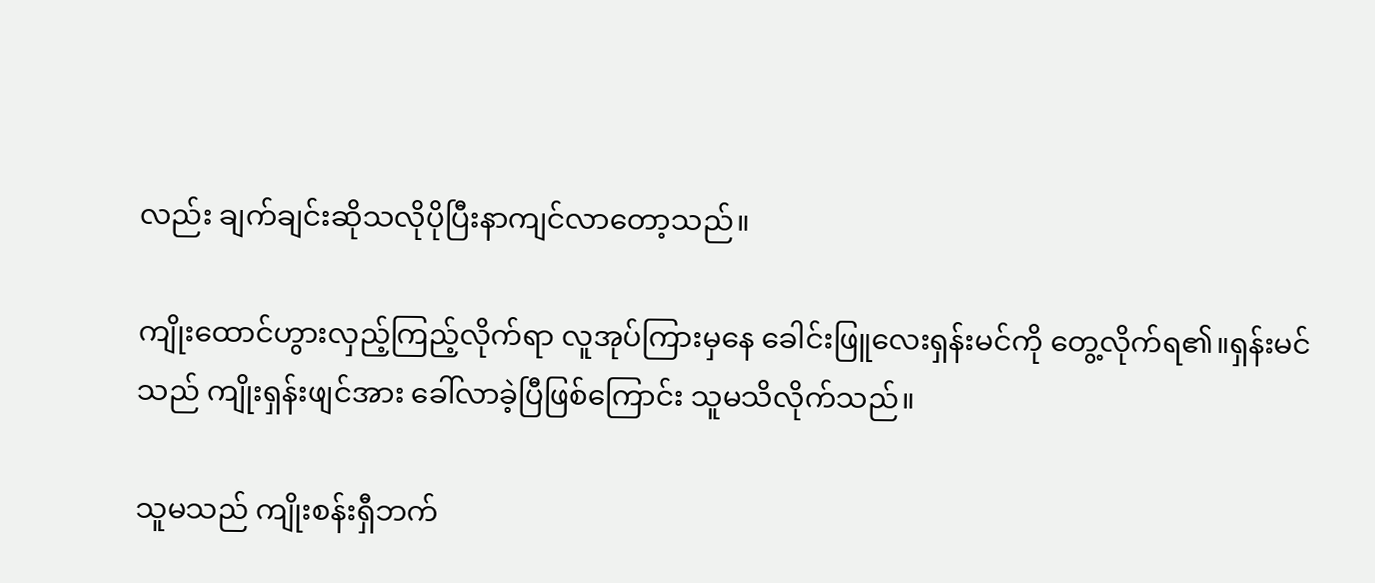လည်း ချက်ချင်းဆိုသလိုပိုပြီးနာကျင်လာတော့သည်။

ကျိုးထောင်ဟွားလှည့်ကြည့်လိုက်ရာ လူအုပ်ကြားမှ‌နေ ခေါင်းဖြူလေးရှန်းမင်ကို တွေ့လိုက်ရ၏။ရှန်းမင်သည် ကျိုးရှန်းဖျင်အား ခေါ်လာခဲ့ပြီဖြစ်ကြောင်း သူမသိလိုက်သည်။

သူမသည် ကျိုးစန်းရှီဘက်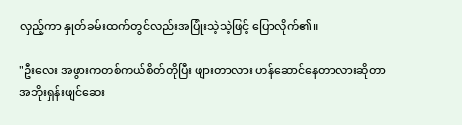လှည့်ကာ နှုတ်ခမ်းထက်တွင်လည်းအပြုံးသဲ့သဲ့ဖြင့် ပြောလိုက်၏။

"ဦးလေး အဖွားကတစ်ကယ်စိတ်တိုပြီး ဖျားတာလား ဟန်ဆောင်နေတာလားဆိုတာ အဘိုးရှန်းဖျင်ဆေး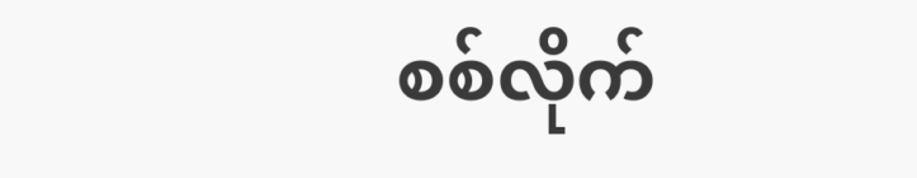စစ်လိုက်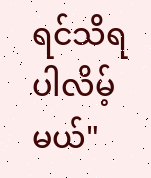ရင်သိရပါလိမ့်မယ်"